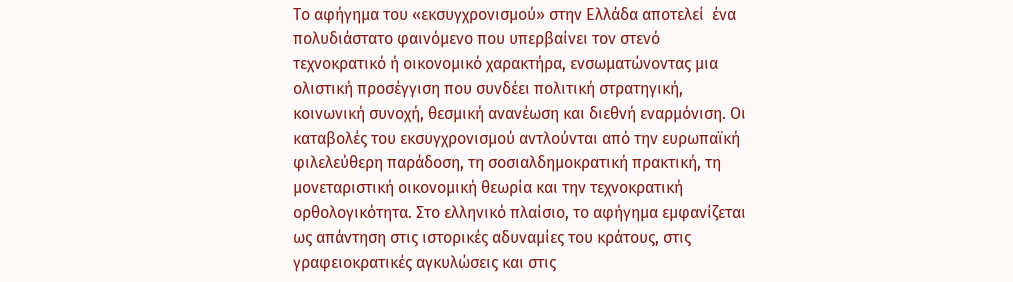Το αφήγημα του «εκσυγχρονισμού» στην Ελλάδα αποτελεί  ένα πολυδιάστατο φαινόμενο που υπερβαίνει τον στενό τεχνοκρατικό ή οικονομικό χαρακτήρα, ενσωματώνοντας μια ολιστική προσέγγιση που συνδέει πολιτική στρατηγική, κοινωνική συνοχή, θεσμική ανανέωση και διεθνή εναρμόνιση. Οι καταβολές του εκσυγχρονισμού αντλούνται από την ευρωπαϊκή φιλελεύθερη παράδοση, τη σοσιαλδημοκρατική πρακτική, τη μονεταριστική οικονομική θεωρία και την τεχνοκρατική ορθολογικότητα. Στο ελληνικό πλαίσιο, το αφήγημα εμφανίζεται ως απάντηση στις ιστορικές αδυναμίες του κράτους, στις γραφειοκρατικές αγκυλώσεις και στις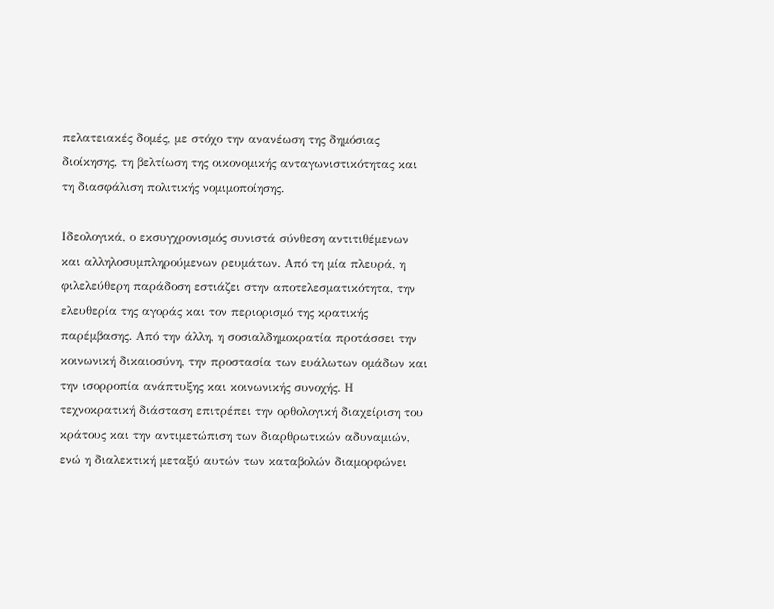πελατειακές δομές, με στόχο την ανανέωση της δημόσιας διοίκησης, τη βελτίωση της οικονομικής ανταγωνιστικότητας και τη διασφάλιση πολιτικής νομιμοποίησης.

Ιδεολογικά, ο εκσυγχρονισμός συνιστά σύνθεση αντιτιθέμενων και αλληλοσυμπληρούμενων ρευμάτων. Από τη μία πλευρά, η φιλελεύθερη παράδοση εστιάζει στην αποτελεσματικότητα, την ελευθερία της αγοράς και τον περιορισμό της κρατικής παρέμβασης. Από την άλλη, η σοσιαλδημοκρατία προτάσσει την κοινωνική δικαιοσύνη, την προστασία των ευάλωτων ομάδων και την ισορροπία ανάπτυξης και κοινωνικής συνοχής. Η τεχνοκρατική διάσταση επιτρέπει την ορθολογική διαχείριση του κράτους και την αντιμετώπιση των διαρθρωτικών αδυναμιών, ενώ η διαλεκτική μεταξύ αυτών των καταβολών διαμορφώνει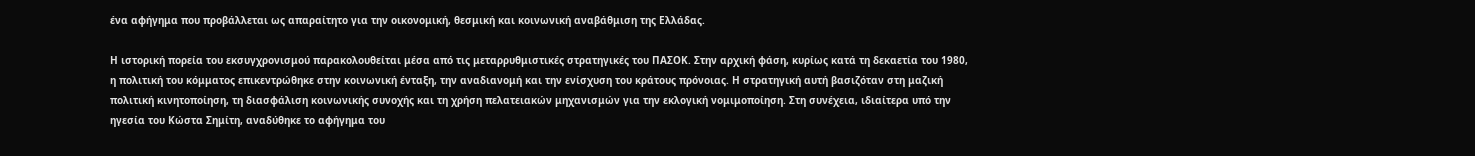ένα αφήγημα που προβάλλεται ως απαραίτητο για την οικονομική, θεσμική και κοινωνική αναβάθμιση της Ελλάδας.

Η ιστορική πορεία του εκσυγχρονισμού παρακολουθείται μέσα από τις μεταρρυθμιστικές στρατηγικές του ΠΑΣΟΚ. Στην αρχική φάση, κυρίως κατά τη δεκαετία του 1980, η πολιτική του κόμματος επικεντρώθηκε στην κοινωνική ένταξη, την αναδιανομή και την ενίσχυση του κράτους πρόνοιας. Η στρατηγική αυτή βασιζόταν στη μαζική πολιτική κινητοποίηση, τη διασφάλιση κοινωνικής συνοχής και τη χρήση πελατειακών μηχανισμών για την εκλογική νομιμοποίηση. Στη συνέχεια, ιδιαίτερα υπό την ηγεσία του Κώστα Σημίτη, αναδύθηκε το αφήγημα του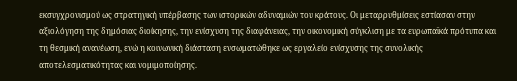εκσυγχρονισμού ως στρατηγική υπέρβασης των ιστορικών αδυναμιών του κράτους. Οι μεταρρυθμίσεις εστίασαν στην αξιολόγηση της δημόσιας διοίκησης, την ενίσχυση της διαφάνειας, την οικονομική σύγκλιση με τα ευρωπαϊκά πρότυπα και τη θεσμική ανανέωση, ενώ η κοινωνική διάσταση ενσωματώθηκε ως εργαλείο ενίσχυσης της συνολικής αποτελεσματικότητας και νομιμοποίησης.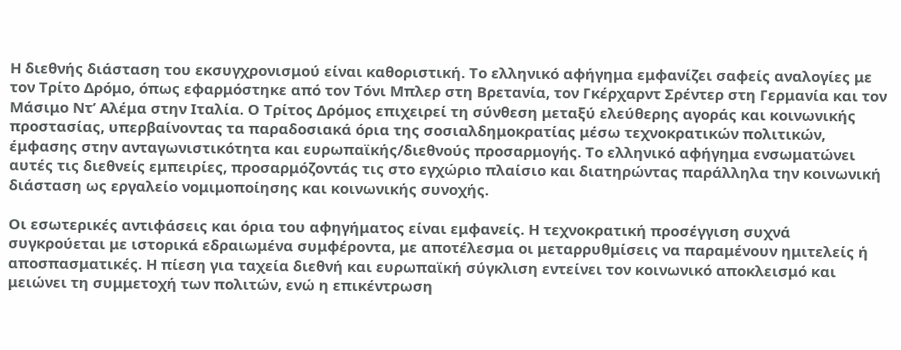Η διεθνής διάσταση του εκσυγχρονισμού είναι καθοριστική. Το ελληνικό αφήγημα εμφανίζει σαφείς αναλογίες με τον Τρίτο Δρόμο, όπως εφαρμόστηκε από τον Τόνι Μπλερ στη Βρετανία, τον Γκέρχαρντ Σρέντερ στη Γερμανία και τον Μάσιμο Ντ’ Αλέμα στην Ιταλία. Ο Τρίτος Δρόμος επιχειρεί τη σύνθεση μεταξύ ελεύθερης αγοράς και κοινωνικής προστασίας, υπερβαίνοντας τα παραδοσιακά όρια της σοσιαλδημοκρατίας μέσω τεχνοκρατικών πολιτικών, έμφασης στην ανταγωνιστικότητα και ευρωπαϊκής/διεθνούς προσαρμογής. Το ελληνικό αφήγημα ενσωματώνει αυτές τις διεθνείς εμπειρίες, προσαρμόζοντάς τις στο εγχώριο πλαίσιο και διατηρώντας παράλληλα την κοινωνική διάσταση ως εργαλείο νομιμοποίησης και κοινωνικής συνοχής.

Οι εσωτερικές αντιφάσεις και όρια του αφηγήματος είναι εμφανείς. Η τεχνοκρατική προσέγγιση συχνά συγκρούεται με ιστορικά εδραιωμένα συμφέροντα, με αποτέλεσμα οι μεταρρυθμίσεις να παραμένουν ημιτελείς ή αποσπασματικές. Η πίεση για ταχεία διεθνή και ευρωπαϊκή σύγκλιση εντείνει τον κοινωνικό αποκλεισμό και μειώνει τη συμμετοχή των πολιτών, ενώ η επικέντρωση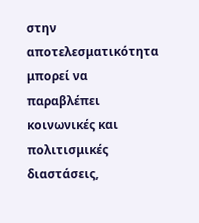στην αποτελεσματικότητα μπορεί να παραβλέπει κοινωνικές και πολιτισμικές διαστάσεις,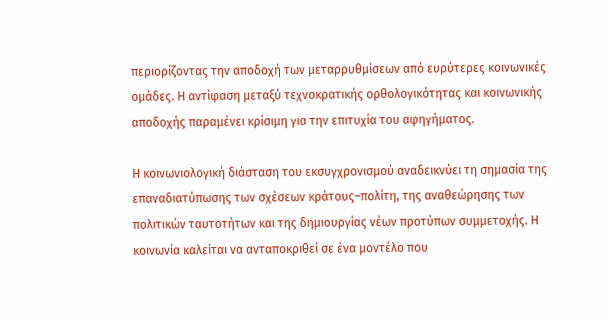περιορίζοντας την αποδοχή των μεταρρυθμίσεων από ευρύτερες κοινωνικές ομάδες. Η αντίφαση μεταξύ τεχνοκρατικής ορθολογικότητας και κοινωνικής αποδοχής παραμένει κρίσιμη για την επιτυχία του αφηγήματος.

Η κοινωνιολογική διάσταση του εκσυγχρονισμού αναδεικνύει τη σημασία της επαναδιατύπωσης των σχέσεων κράτους–πολίτη, της αναθεώρησης των πολιτικών ταυτοτήτων και της δημιουργίας νέων προτύπων συμμετοχής. Η κοινωνία καλείται να ανταποκριθεί σε ένα μοντέλο που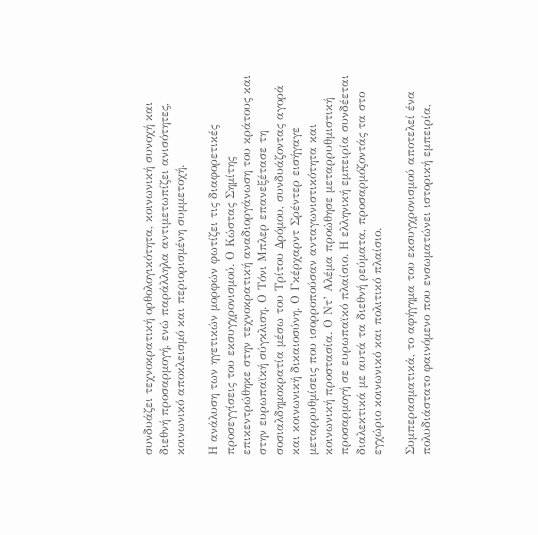συνδυάζει τεχνοκρατική ορθολογικότητα, κοινωνική συνοχή και διεθνή προσαρμογή, ενώ παράλληλα αντιμετωπίζει ανισότητες, κοινωνικό αποκλεισμό και περιορισμένη συμμετοχή.

Η ανάλυση των ηγετικών μορφών φωτίζει τις διαφορετικές προσεγγίσεις του εκσυγχρονισμού. Ο Κώστας Σημίτης επικεντρώθηκε στην τεχνοκρατική αναδιοργάνωση του κράτους και στην ευρωπαϊκή σύγκλιση. Ο Τόνι Μπλερ επανεξέτασε τη σοσιαλδημοκρατία μέσω του Τρίτου Δρόμου, συνδυάζοντας αγορά και κοινωνική δικαιοσύνη. Ο Γκέρχαρντ Σρέντερ εισήγαγε μεταρρυθμίσεις που ισορροπούσαν ανταγωνιστικότητα και κοινωνική προστασία. Ο Ντ’ Αλέμα προώθησε μεταρρυθμιστική προσαρμογή σε ευρωπαϊκό πλαίσιο. Η ελληνική εμπειρία συνδέεται διαλεκτικά με αυτά τα διεθνή ρεύματα, προσαρμόζοντάς τα στο εγχώριο κοινωνικό και πολιτικό πλαίσιο.

Συμπερασματικά, το αφήγημα του εκσυγχρονισμού αποτελεί ένα πολυδιάστατο φαινόμενο που ενσωματώνει ιστορική εμπειρία,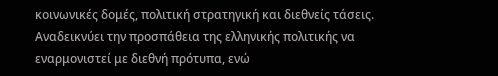κοινωνικές δομές, πολιτική στρατηγική και διεθνείς τάσεις. Αναδεικνύει την προσπάθεια της ελληνικής πολιτικής να εναρμονιστεί με διεθνή πρότυπα, ενώ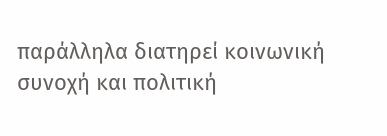παράλληλα διατηρεί κοινωνική συνοχή και πολιτική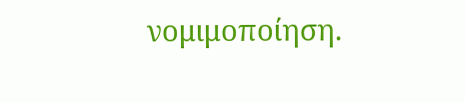νομιμοποίηση.